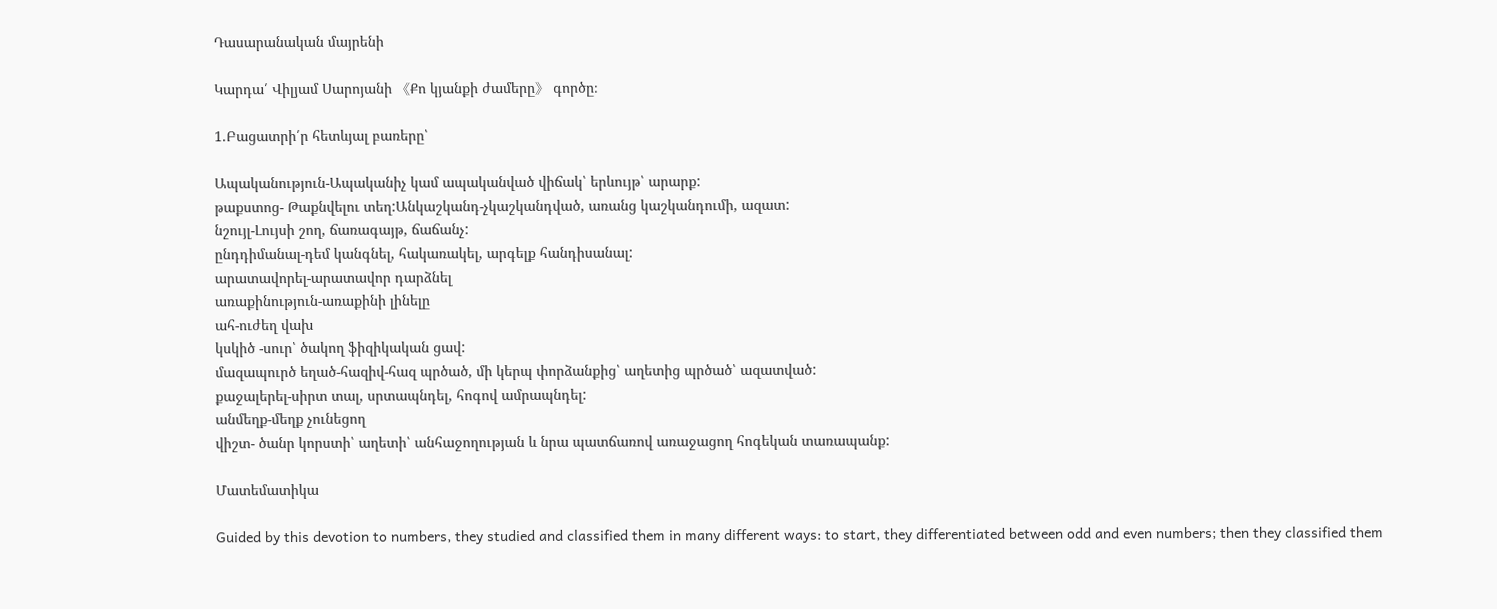Դասարանական մայրենի

Կարդա՛ Վիլյամ Սարոյանի 《Քո կյանքի ժամերը》 գործը։

1.Բացատրի՛ր հետևյալ բառերը՝

Ապականություն-Ապականիչ կամ ապականված վիճակ՝ երևույթ՝ արարք:
թաքստոց- Թաքնվելու տեղ:Անկաշկանդ-չկաշկանդված, առանց կաշկանդումի, ազատ:
նշույլ-Լույսի շող, ճառագայթ, ճաճանչ:
ընդդիմանալ-դեմ կանգնել, հակառակել, արգելք հանդիսանալ:
արատավորել-արատավոր դարձնել
առաքինություն-առաքինի լինելը
ահ-ուժեղ վախ
կսկիծ -սուր՝ ծակող ֆիզիկական ցավ:
մազապուրծ եղած-հազիվ-հազ պրծած, մի կերպ փորձանքից՝ աղետից պրծած՝ ազատված:
քաջալերել-սիրտ տալ, սրտապնդել, հոգով ամրապնդել:
անմեղք-մեղք չունեցող
վիշտ- ծանր կորստի՝ աղետի՝ անհաջողության և նրա պատճառով առաջացող հոգեկան տառապանք:

Մատեմատիկա

Guided by this devotion to numbers, they studied and classified them in many different ways: to start, they differentiated between odd and even numbers; then they classified them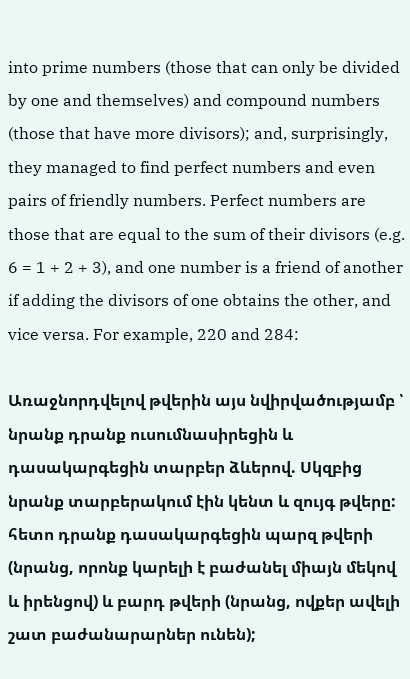into prime numbers (those that can only be divided by one and themselves) and compound numbers (those that have more divisors); and, surprisingly, they managed to find perfect numbers and even pairs of friendly numbers. Perfect numbers are those that are equal to the sum of their divisors (e.g. 6 = 1 + 2 + 3), and one number is a friend of another if adding the divisors of one obtains the other, and vice versa. For example, 220 and 284:

Առաջնորդվելով թվերին այս նվիրվածությամբ ՝ նրանք դրանք ուսումնասիրեցին և դասակարգեցին տարբեր ձևերով. Սկզբից նրանք տարբերակում էին կենտ և զույգ թվերը: հետո դրանք դասակարգեցին պարզ թվերի (նրանց, որոնք կարելի է բաժանել միայն մեկով և իրենցով) և բարդ թվերի (նրանց, ովքեր ավելի շատ բաժանարարներ ունեն);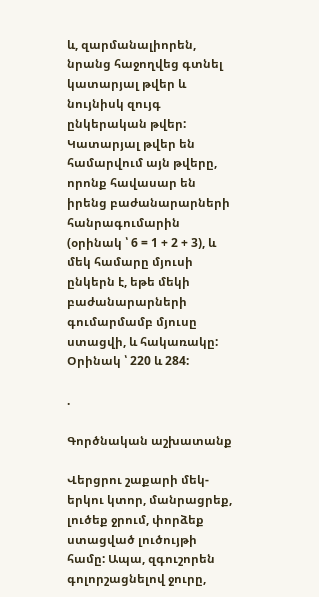և, զարմանալիորեն, նրանց հաջողվեց գտնել կատարյալ թվեր և նույնիսկ զույգ ընկերական թվեր: Կատարյալ թվեր են համարվում այն թվերը, որոնք հավասար են իրենց բաժանարարների հանրագումարին (օրինակ ՝ 6 = 1 + 2 + 3), և մեկ համարը մյուսի ընկերն է, եթե մեկի բաժանարարների գումարմամբ մյուսը ստացվի, և հակառակը: Օրինակ ՝ 220 և 284:

.

Գործնական աշխատանք

Վերցրու շաքարի մեկ-երկու կտոր, մանրացրեք, լուծեք ջրում, փորձեք ստացված լուծույթի համը: Ապա, զգուշորեն գոլորշացնելով ջուրը,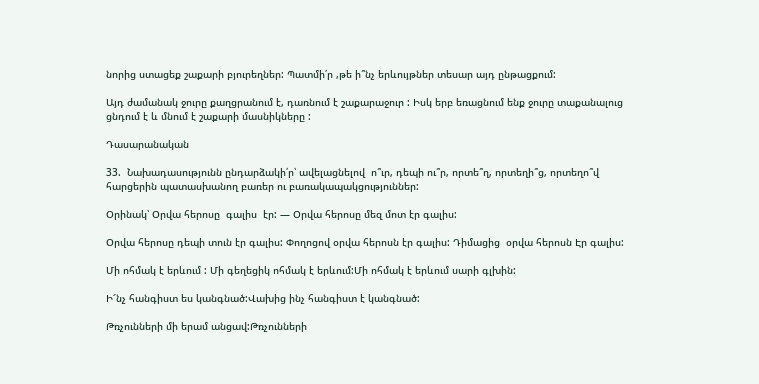նորից ստացեք շաքարի բյուրեղներ: Պատմի՛ր ,թե ի՞նչ երևույթներ տեսար այդ ընթացքում:

Այդ ժամանակ ջուրը քաղցրանում է, դառնում է շաքարաջուր : Իսկ երբ եռացնում ենք ջուրը տաքանալուց ցնդում է և մնում է շաքարի մասնիկները :

Դասարանական

33.  Նախադասությունն ընդարձակի՛ր՝ ավելացնելով  ո՞ւր, դեպի ու՞ր, որտե՞ղ, որտեղի՞ց, որտեղո՞վ հարցերին պատասխանող բառեր ու բառակապակցություններ:

Օրինակ՝ Օրվա հերոսը  գալիս  էր: — Օրվա հերոսը մեզ մոտ էր գալիս:

Օրվա հերոսը դեպի տուն էր գալիս: Փողոցով օրվա հերոսն էր գալիս: Դիմացից  օրվա հերոսն Էր գալիս:

Մի ոհմակ է երևում : Մի գեղեցիկ ոհմակ է երևում:Մի ոհմակ է երևում սարի գլխին:

Ի՜նչ հանգիստ ես կանգնած:Վախից ինչ հանգիստ է կանգնած:

Թռչունների մի երամ անցավ:Թռչունների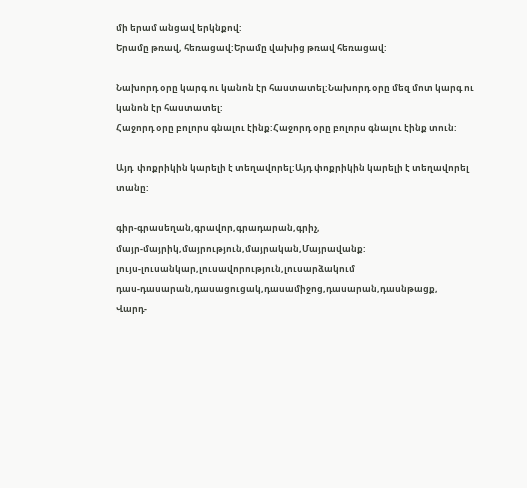մի երամ անցավ երկնքով:
Երամը թռավ, հեռացավ:Երամը վախից թռավ հեռացավ:

Նախորդ օրը կարգ ու կանոն էր հաստատել:Նախորդ օրը մեզ մոտ կարգ ու կանոն էր հաստատել:
Հաջորդ օրը բոլորս գնալու էինք:Հաջորդ օրը բոլորս գնալու էինք տուն:

Այդ  փոքրիկին կարելի է տեղավորել:Այդ փոքրիկին կարելի է տեղավորել տանը:

գիր-գրասեղան,գրավոր,գրադարան,գրիչ,
մայր-մայրիկ,մայրություն,մայրական,Մայրավանք:
լույս-լուսանկար,լուսավորություն,լուսարձակում
դաս-դասարան,դասացուցակ,դասամիջոց,դասարան,դասնթացք,
Վարդ-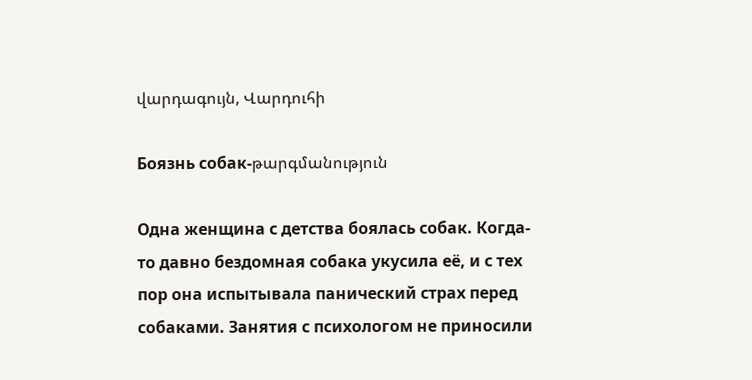վարդագույն, Վարդուհի

Боязнь собак-թարգմանություն

Одна женщина с детства боялась собак. Когда-то давно бездомная собака укусила её, и с тех пор она испытывала панический страх перед собаками. Занятия с психологом не приносили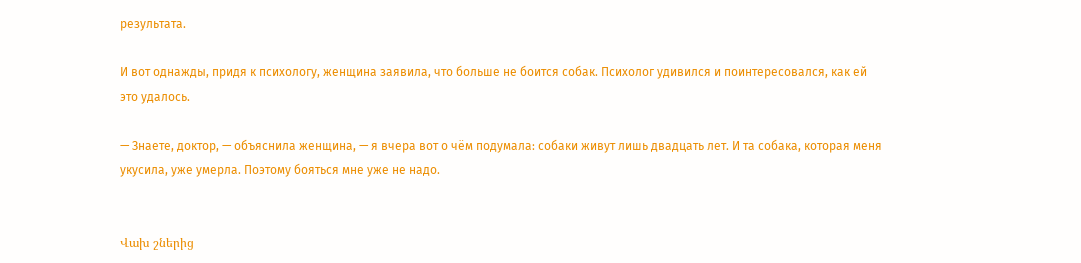результата.

И вот однажды, придя к психологу, женщина заявила, что больше не боится собак. Психолог удивился и поинтересовался, как ей это удалось.

— Знаете, доктор, — объяснила женщина, — я вчера вот о чём подумала: собаки живут лишь двадцать лет. И та собака, которая меня укусила, уже умерла. Поэтому бояться мне уже не надо.


Վախ շներից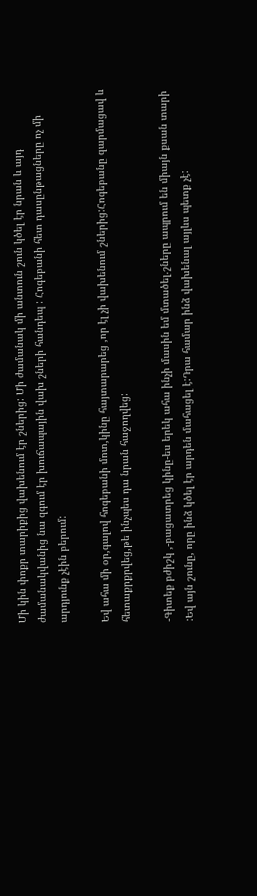Մի կին փոքր տարիքից վախենում էր շներից: Մի ժամանակ մի անտուն շուն կծել էր նրան և այդ ժամանակվանից նա զգում էր խուճապային վախ շների հանդեպ : Հոգեբանի հետ դասընթացները ոչ մի արդյունք չէին բերում:

Եվ ահա մի օր,գալով հոգեբանի մոտ,կինը հայտարարեց ,որ էլ չի վախենում շներից:Հոգեբանը զարմացավ և հետաքրքրվեց,թե ինչպես դա նրան հաջողվեց:

-Գիտեք բժիշկ ,-բացատրեց կինը-ես երեկ ահա ինչի մասին եմ մտածել.շները ապրում են միայն քսան տարի :Եվ այն շունը, որը ինձ կծել էր արդեն մահացել է:Դրա համար ինձ վախենալ այլևս պետք չէ: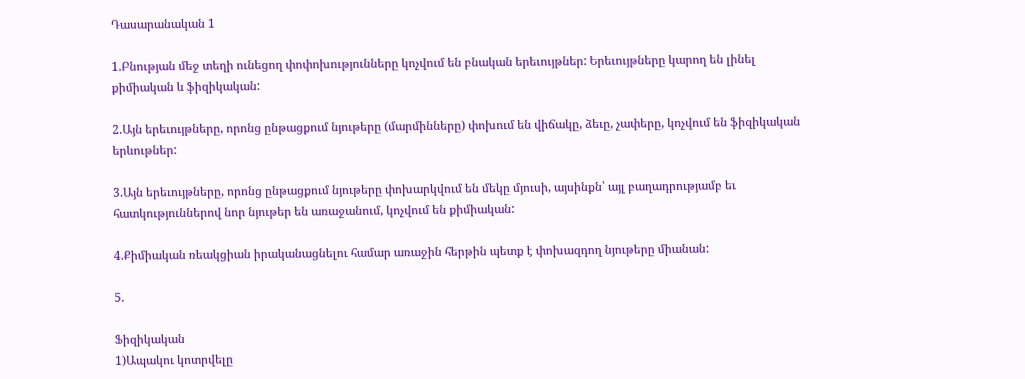Դասարանական 1

1.Բնության մեջ տեղի ունեցող փոփոխությունները կոչվում են բնական երեւույթներ: Երեւույթները կարող են լինել քիմիական և ֆիզիկական:

2.Այն երեւույթները, որոնց ընթացքում նյութերը (մարմինները) փոխում են վիճակը, ձեւը, չափերը, կոչվում են ֆիզիկական երևութներ:

3.Այն երեւույթները, որոնց ընթացքում նյութերը փոխարկվում են մեկը մյուսի, այսինքն՝ այլ բաղադրությամբ եւ հատկություններով նոր նյութեր են առաջանում, կոչվում են քիմիական:

4.Քիմիական ռեակցիան իրականացնելու համար առաջին հերթին պետք է փոխազդող նյութերը միանան:

5.

Ֆիզիկական
1)Ապակու կոտրվելը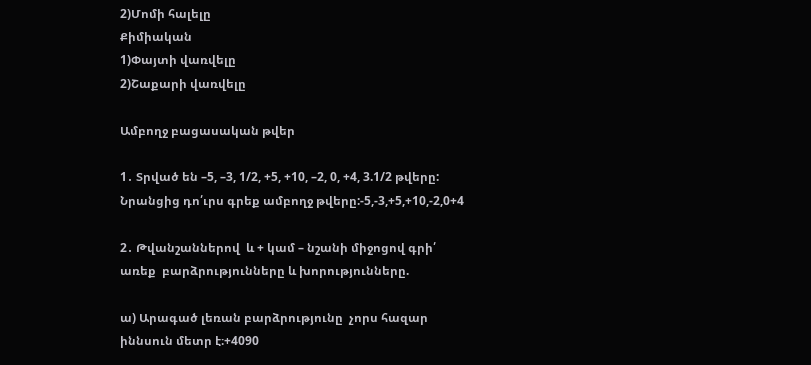2)Մոմի հալելը
Քիմիական
1)Փայտի վառվելը
2)Շաքարի վառվելը

Ամբողջ բացասական թվեր

1․ Տրված են –5, –3, 1/2, +5, +10, –2, 0, +4, 3.1/2 թվերը: Նրանցից դո՛ւրս գրեք ամբողջ թվերը:-5,-3,+5,+10,-2,0+4

2․ Թվանշաններով  և + կամ – նշանի միջոցով գրի՛ առեք  բարձրությունները և խորությունները.

ա) Արագած լեռան բարձրությունը  չորս հազար իննսուն մետր է։+4090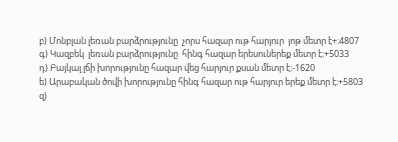բ) Մոնբլան լեռան բարձրությունը  չորս հազար ութ հարյուր  յոթ մետր է+։4807
գ) Կազբեկ  լեռան բարձրությունը  հինգ հազար երեսուներեք մետր է։+5033
դ) Բայկալ լճի խորությունը հազար վեց հարյուր քսան մետր է։-1620
ե) Արաբական ծովի խորությունը հինգ հազար ութ հարյուր երեք մետր է։+5803
զ)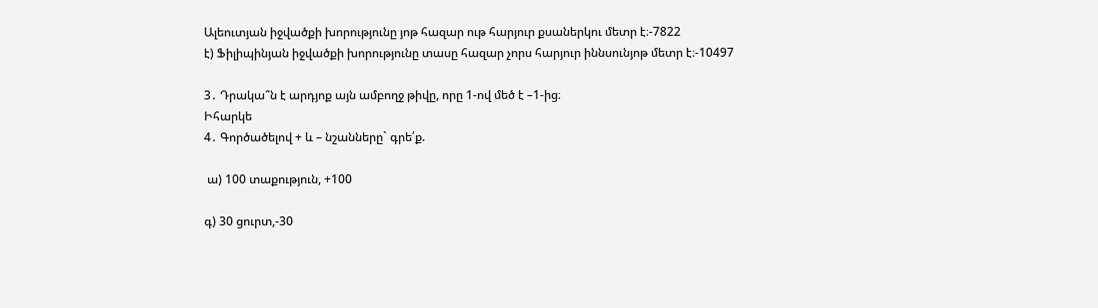Ալեուտյան իջվածքի խորությունը յոթ հազար ութ հարյուր քսաներկու մետր է։-7822
է) Ֆիլիպինյան իջվածքի խորությունը տասը հազար չորս հարյուր իննսունյոթ մետր է։-10497

3․ Դրակա՞ն է արդյոք այն ամբողջ թիվը, որը 1-ով մեծ է –1-ից։
Իհարկե
4․ Գործածելով + և – նշանները` գրե՛ք.

 ա) 100 տաքություն, +100

գ) 30 ցուրտ,-30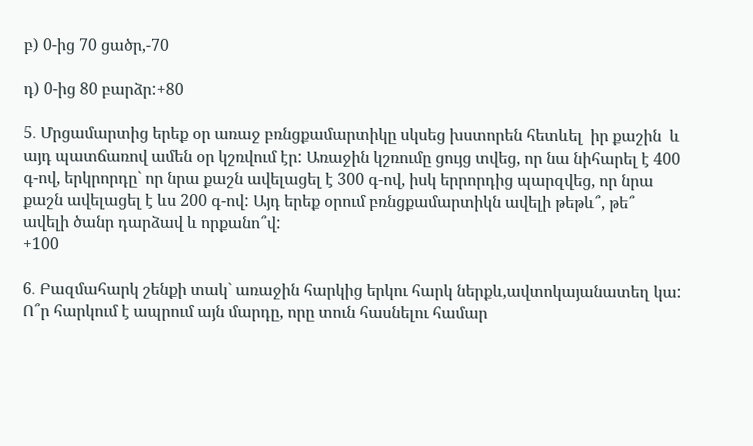բ) 0-ից 70 ցածր,-70

դ) 0-ից 80 բարձր:+80

5․ Մրցամարտից երեք օր առաջ բռնցքամարտիկը սկսեց խստորեն հետևել  իր քաշին  և այդ պատճառով ամեն օր կշռվում էր: Առաջին կշռումը ցույց տվեց, որ նա նիհարել է 400 գ-ով, երկրորդը` որ նրա քաշն ավելացել է 300 գ-ով, իսկ երրորդից պարզվեց, որ նրա քաշն ավելացել է ևս 200 գ-ով: Այդ երեք օրում բռնցքամարտիկն ավելի թեթև՞, թե՞ ավելի ծանր դարձավ և որքանո՞վ:
+100

6․ Բազմահարկ շենքի տակ` առաջին հարկից երկու հարկ ներքև,ավտոկայանատեղ կա: Ո՞ր հարկում է ապրում այն մարդը, որը տուն հասնելու համար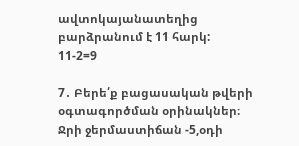ավտոկայանատեղից բարձրանում է 11 հարկ:
11-2=9

7․ Բերե՛ք բացասական թվերի օգտագործման օրինակներ։
Ջրի ջերմաստիճան -5,օդի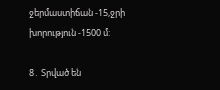ջերմաստիճան -15,ջրի խորություն -1500 մ:

8․ Տրված են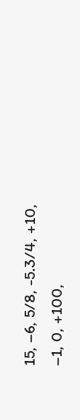15, –6, 5/8, -5.3/4, +10, –1, 0, +100,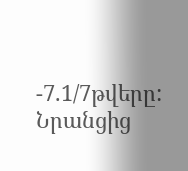-7.1/7թվերը: Նրանցից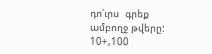դո՛ւրս  գրեք  ամբողջ թվերը:
10+,100